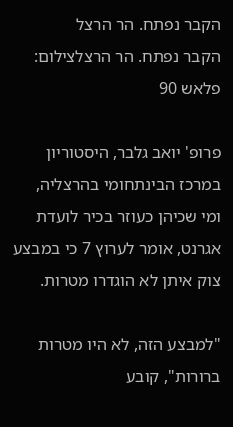הקבר נפתח. הר הרצל
הקבר נפתח. הר הרצלצילום: פלאש 90

פרופ' יואב גלבר, היסטוריון במרכז הבינתחומי בהרצליה, ומי שכיהן כעוזר בכיר לועדת אגרנט, אומר לערוץ 7 כי במבצע צוק איתן לא הוגדרו מטרות.

"למבצע הזה, לא היו מטרות ברורות", קובע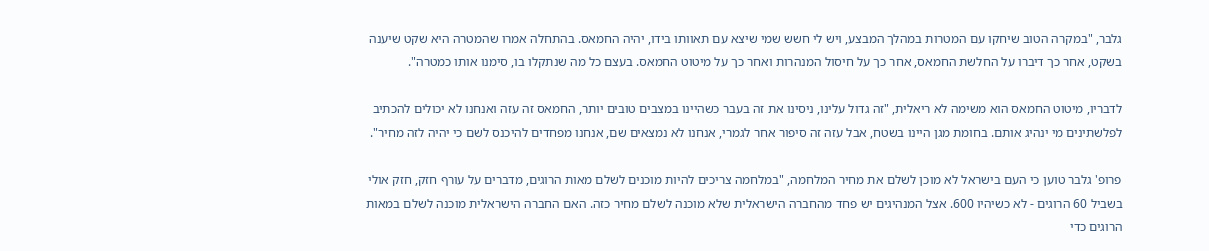גלבר, "במקרה הטוב שיחקו עם המטרות במהלך המבצע, ויש לי חשש שמי שיצא עם תאוותו בידו, יהיה החמאס. בהתחלה אמרו שהמטרה היא שקט שיענה בשקט, אחר כך דיברו על החלשת החמאס, אחר כך על חיסול המנהרות ואחר כך על מיטוט החמאס. בעצם כל מה שנתקלו בו, סימנו אותו כמטרה".

לדבריו, מיטוט החמאס הוא משימה לא ריאלית, "זה גדול עלינו, ניסינו את זה בעבר כשהיינו במצבים טובים יותר, החמאס זה עזה ואנחנו לא יכולים להכתיב לפלשתינים מי ינהיג אותם. בחומת מגן היינו בשטח, אבל עזה זה סיפור אחר לגמרי, אנחנו לא נמצאים שם, אנחנו מפחדים להיכנס לשם כי יהיה לזה מחיר".

פרופ' גלבר טוען כי העם בישראל לא מוכן לשלם את מחיר המלחמה, "במלחמה צריכים להיות מוכנים לשלם מאות הרוגים, מדברים על עורף חזק, חזק אולי בשביל 60 הרוגים - לא כשיהיו 600. אצל המנהיגים יש פחד מהחברה הישראלית שלא מוכנה לשלם מחיר כזה. האם החברה הישראלית מוכנה לשלם במאות הרוגים כדי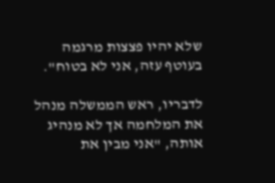שלא יהיו פצצות מרגמה בעוטף עזה, אני לא בטוח".

לדבריו, ראש הממשלה מנהל את המלחמה אך לא מנהיג אותה, "אני מבין את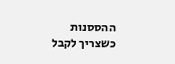ההססנות כשצריך לקבל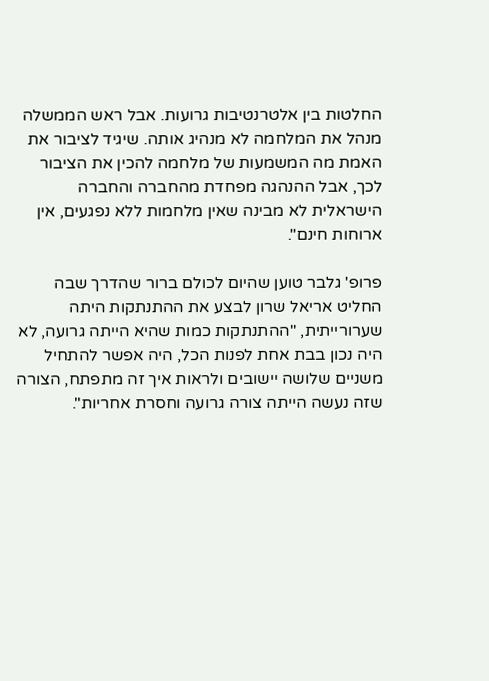החלטות בין אלטרנטיבות גרועות. אבל ראש הממשלה מנהל את המלחמה לא מנהיג אותה. שיגיד לציבור את האמת מה המשמעות של מלחמה להכין את הציבור לכך, אבל ההנהגה מפחדת מהחברה והחברה הישראלית לא מבינה שאין מלחמות ללא נפגעים, אין ארוחות חינם".

פרופ' גלבר טוען שהיום לכולם ברור שהדרך שבה החליט אריאל שרון לבצע את ההתנתקות היתה שערורייתית, "ההתנתקות כמות שהיא הייתה גרועה, לא היה נכון בבת אחת לפנות הכל, היה אפשר להתחיל משניים שלושה יישובים ולראות איך זה מתפתח, הצורה שזה נעשה הייתה צורה גרועה וחסרת אחריות".